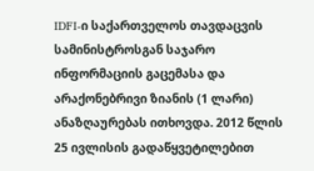IDFI-ი საქართველოს თავდაცვის სამინისტროსგან საჯარო ინფორმაციის გაცემასა და არაქონებრივი ზიანის (1 ლარი) ანაზღაურებას ითხოვდა. 2012 წლის 25 ივლისის გადაწყვეტილებით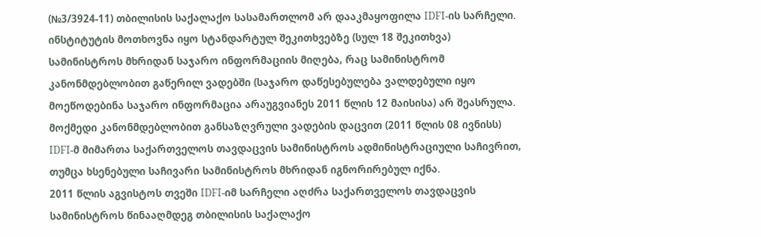(№3/3924-11) თბილისის საქალაქო სასამართლომ არ დააკმაყოფილა IDFI-ის სარჩელი.
ინსტიტუტის მოთხოვნა იყო სტანდარტულ შეკითხვებზე (სულ 18 შეკითხვა) სამინისტროს მხრიდან საჯარო ინფორმაციის მიღება, რაც სამინისტრომ კანონმდებლობით გაწერილ ვადებში (საჯარო დაწესებულება ვალდებული იყო მოეწოდებინა საჯარო ინფორმაცია არაუგვიანეს 2011 წლის 12 მაისისა) არ შეასრულა.
მოქმედი კანონმდებლობით განსაზღვრული ვადების დაცვით (2011 წლის 08 ივნისს) IDFI-მ მიმართა საქართველოს თავდაცვის სამინისტროს ადმინისტრაციული საჩივრით, თუმცა ხსენებული საჩივარი სამინისტროს მხრიდან იგნორირებულ იქნა.
2011 წლის აგვისტოს თვეში IDFI-იმ სარჩელი აღძრა საქართველოს თავდაცვის სამინისტროს წინააღმდეგ თბილისის საქალაქო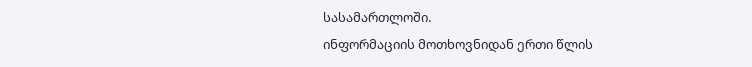სასამართლოში.
ინფორმაციის მოთხოვნიდან ერთი წლის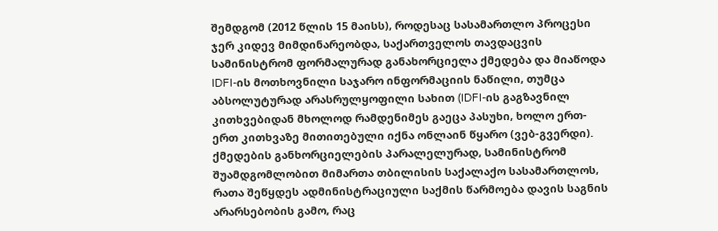შემდგომ (2012 წლის 15 მაისს), როდესაც სასამართლო პროცესი ჯერ კიდევ მიმდინარეობდა, საქართველოს თავდაცვის სამინისტრომ ფორმალურად განახორციელა ქმედება და მიაწოდა IDFI-ის მოთხოვნილი საჯარო ინფორმაციის ნაწილი, თუმცა აბსოლუტურად არასრულყოფილი სახით (IDFI-ის გაგზავნილ კითხვებიდან მხოლოდ რამდენიმეს გაეცა პასუხი, ხოლო ერთ-ერთ კითხვაზე მითითებული იქნა ონლაინ წყარო (ვებ-გვერდი). ქმედების განხორციელების პარალელურად, სამინისტრომ შუამდგომლობით მიმართა თბილისის საქალაქო სასამართლოს, რათა შეწყდეს ადმინისტრაციული საქმის წარმოება დავის საგნის არარსებობის გამო, რაც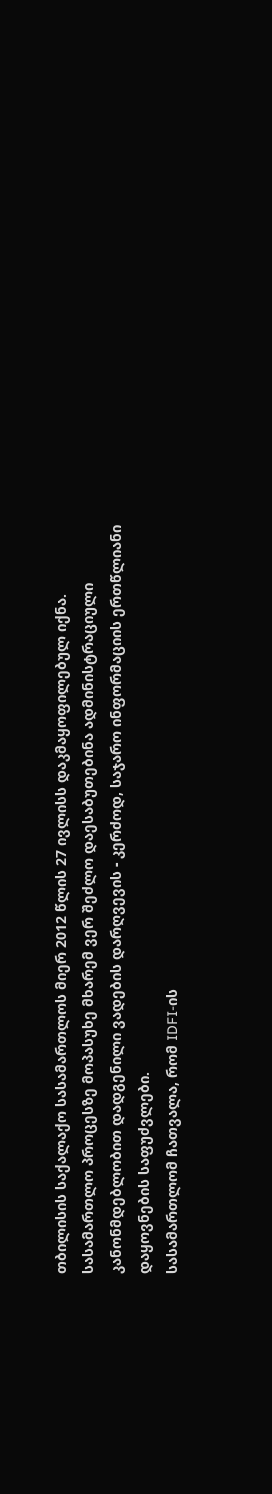თბილისის საქალაქო სასამართლოს მიერ 2012 წლის 27 ივლისს დაკმაყოფილებულ იქნა.
სასამართლო პროცესზე მოპასუხე მხარემ ვერ შეძლო დაესაბუთებინა ადმინისტრაციული კანონმდებლობით დადგენილი ვადების დარღვევის - კერძოდ, საჯარო ინფორმაციის ერთწლიანი დაყოვნების საფუძვლები.
სასამართლომ ჩათვალა, რომ IDFI-ის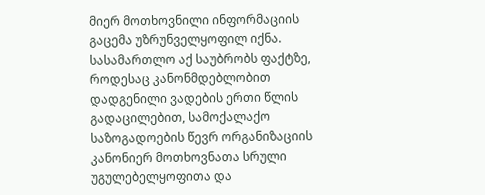მიერ მოთხოვნილი ინფორმაციის გაცემა უზრუნველყოფილ იქნა. სასამართლო აქ საუბრობს ფაქტზე, როდესაც კანონმდებლობით დადგენილი ვადების ერთი წლის გადაცილებით, სამოქალაქო საზოგადოების წევრ ორგანიზაციის კანონიერ მოთხოვნათა სრული უგულებელყოფითა და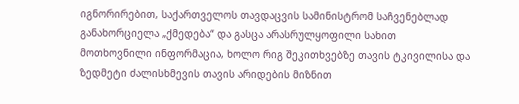იგნორირებით, საქართველოს თავდაცვის სამინისტრომ საჩვენებლად განახორციელა „ქმედება“ და გასცა არასრულყოფილი სახით მოთხოვნილი ინფორმაცია, ხოლო რიგ შეკითხვებზე თავის ტკივილისა და ზედმეტი ძალისხმევის თავის არიდების მიზნით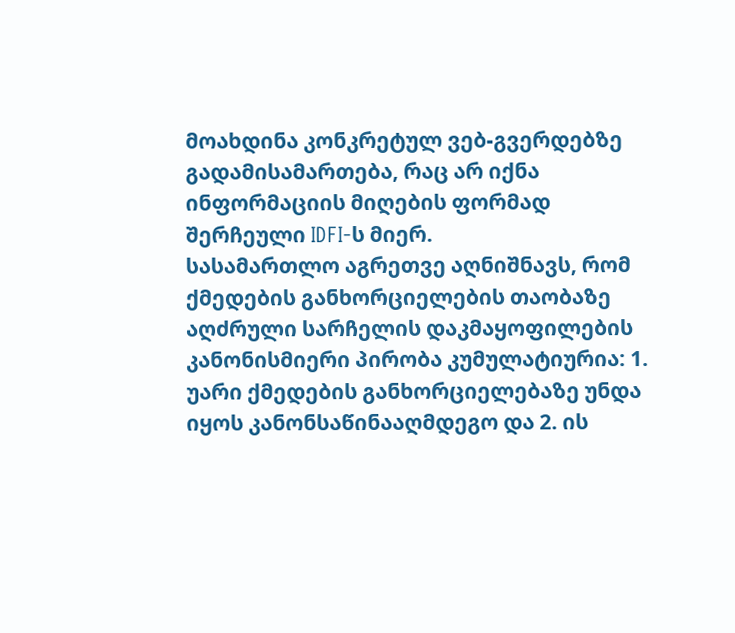მოახდინა კონკრეტულ ვებ-გვერდებზე გადამისამართება, რაც არ იქნა ინფორმაციის მიღების ფორმად შერჩეული IDFI-ს მიერ.
სასამართლო აგრეთვე აღნიშნავს, რომ ქმედების განხორციელების თაობაზე აღძრული სარჩელის დაკმაყოფილების კანონისმიერი პირობა კუმულატიურია: 1. უარი ქმედების განხორციელებაზე უნდა იყოს კანონსაწინააღმდეგო და 2. ის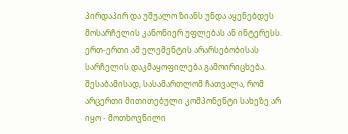პირდაპირ და უშუალო ზიანს უნდა აყენებდეს მოსარჩელის კანონიერ უფლებას ან ინტერესს. ერთ-ერთი ამ ელემენტის არარსებობისას სარჩელის დაკმაყოფილება გამოირიცხება. შესაბამისად, სასამართლომ ჩათვალა, რომ არცერთი მითითებული კომპონენტი სახეზე არ იყო - მოთხოვნილი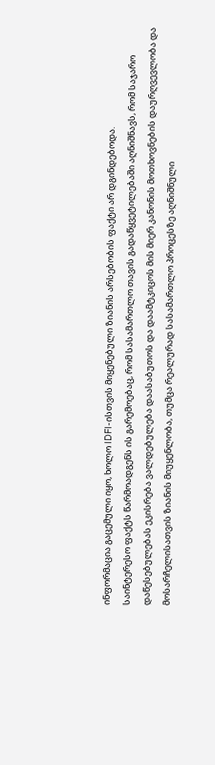ინფორმაცია გაცემული იყო, ხოლო IDFI-ისთვის მიყენებული ზიანის არსებობის ფაქტი არ დგინდებოდა.
საინტერესო ფაქტს წარმოადგენს ის გარემოებაც, რომ სასამართლო თავის გადაწყვეტილებაში აღნიშნავს, რომ საჯარო დაწესებულებას ეკისრება ვალდებულება დაასაბუთოს და დაამტკიცოს მის მიერ კანონის მოთხოვნების დაურღვევლობა და მოსარჩელისათვის ზიანის მიუყენლობა, თუმცა რეალურად სასამართლო პროცესზე აღნიშნული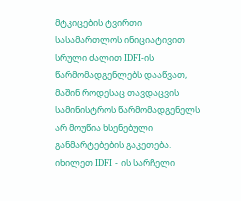მტკიცების ტვირთი სასამართლოს ინიციატივით სრული ძალით IDFI-ის წარმომადგენლებს დააწვათ, მაშინ როდესაც თავდაცვის სამინისტროს წარმომადგენელს არ მოუწია ხსენებული განმარტებების გაკეთება.
იხილეთ IDFI - ის სარჩელი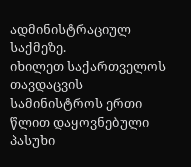ადმინისტრაციულ საქმეზე.
იხილეთ საქართველოს თავდაცვის სამინისტროს ერთი წლით დაყოვნებული პასუხი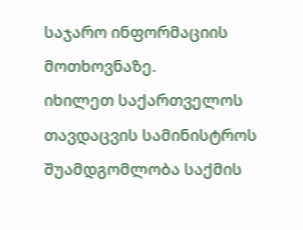საჯარო ინფორმაციის მოთხოვნაზე.
იხილეთ საქართველოს თავდაცვის სამინისტროს შუამდგომლობა საქმის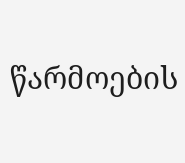წარმოების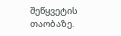შეწყვეტის თაობაზე.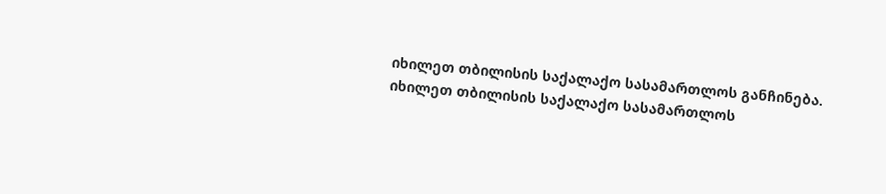იხილეთ თბილისის საქალაქო სასამართლოს განჩინება.
იხილეთ თბილისის საქალაქო სასამართლოს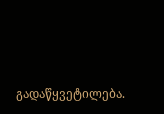გადაწყვეტილება.